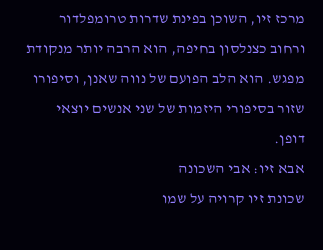מרכז זיו, השוכן בפינת שדרות טרומפלדור ורחוב כצנלסון בחיפה, הוא הרבה יותר מנקודת מפגש. הוא הלב הפועם של נווה שאנן, וסיפורו שזור בסיפורי היזמות של שני אנשים יוצאי דופן.
אבא זיו: אבי השכונה
שכונת זיו קרויה על שמו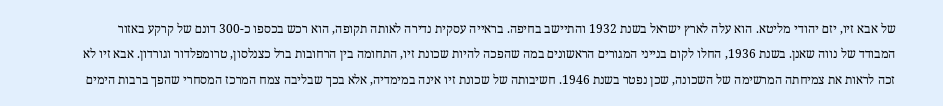של אבא זיו, יזם יהודי מליטא. הוא עלה לארץ ישראל בשנת 1932 והתיישב בחיפה. בראייה עסקית נדירה לאותה תקופה, הוא רכש בכספו כ-300 דונם של קרקע באזור המבודד של נווה שאנן. בשנת 1936, החלו לקום בנייני המגורים הראשונים במה שהפכה להיות שכונת זיו, התחומה בין הרחובות ברל כצנלסון, טרומפלדור וגורדון. אבא זיו לא זכה לראות את צמיחתה המרשימה של השכונה, שכן נפטר בשנת 1946. חשיבותה של שכונת זיו אינה במימדיה, אלא בכך שבליבה צמח המרכז המסחרי שהפך ברבות הימים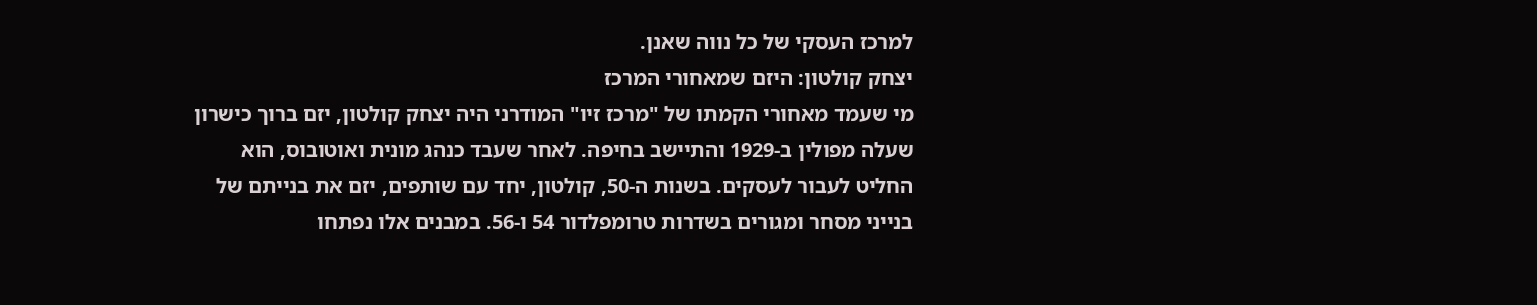למרכז העסקי של כל נווה שאנן.
יצחק קולטון: היזם שמאחורי המרכז
מי שעמד מאחורי הקמתו של "מרכז זיו" המודרני היה יצחק קולטון, יזם ברוך כישרון שעלה מפולין ב-1929 והתיישב בחיפה. לאחר שעבד כנהג מונית ואוטובוס, הוא החליט לעבור לעסקים. בשנות ה-50, קולטון, יחד עם שותפים, יזם את בנייתם של בנייני מסחר ומגורים בשדרות טרומפלדור 54 ו-56. במבנים אלו נפתחו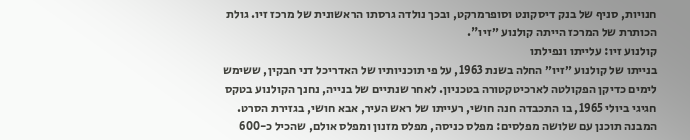חנויות, סניף של בנק דיסקונט וסופרמרקט, ובכך נולדה גרסתו הראשונית של מרכז זיו. גולת הכותרת של המרכז הייתה קולנוע ״זיו".
קולנוע זיו: עלייתו ונפילתו
בנייתו של קולנוע ״זיו״ החלה בשנת 1963, על פי תוכניותיו של האדריכל דני חבקין, ששימש לימים כדיקן הפקולטה לארכיטקטורה בטכניון. לאחר שנתיים של בנייה, נחנך הקולנוע בטקס חגיגי ביולי 1965, בו התכבדה חנה חושי, רעייתו של ראש העיר, אבא חושי, בגזירת הסרט. המבנה תוכנן עם שלושה מפלסים: מפלס כניסה, מפלס מזנון ומפלס אולם, שהכיל כ-600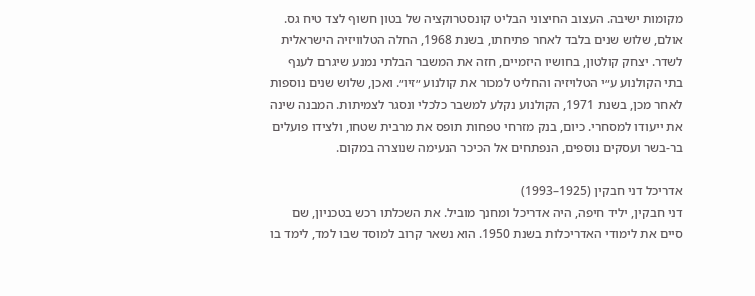מקומות ישיבה. העצוב החיצוני הבליט קונסטרוקציה של בטון חשוף לצד טיח גס.
אולם, שלוש שנים בלבד לאחר פתיחתו, בשנת 1968, החלה הטלוויזיה הישראלית לשדר. יצחק קולטון, בחושיו היזמיים, חזה את המשבר הבלתי נמנע שיגרם לענף בתי הקולנוע ע״י הטלויזיה והחליט למכור את קולנוע ״זיו״. ואכן, שלוש שנים נוספות לאחר מכן, בשנת 1971, הקולנוע נקלע למשבר כלכלי ונסגר לצמיתות. המבנה שינה את ייעודו למסחרי. כיום, בנק מזרחי טפחות תופס את מרבית שטחו, ולצידו פועלים בר-בשר ועסקים נוספים, הנפתחים אל הכיכר הנעימה שנוצרה במקום.

אדריכל דני חבקין (1925–1993)
דני חבקין, יליד חיפה, היה אדריכל ומחנך מוביל. את השכלתו רכש בטכניון, שם סיים את לימודי האדריכלות בשנת 1950. הוא נשאר קרוב למוסד שבו למד, לימד בו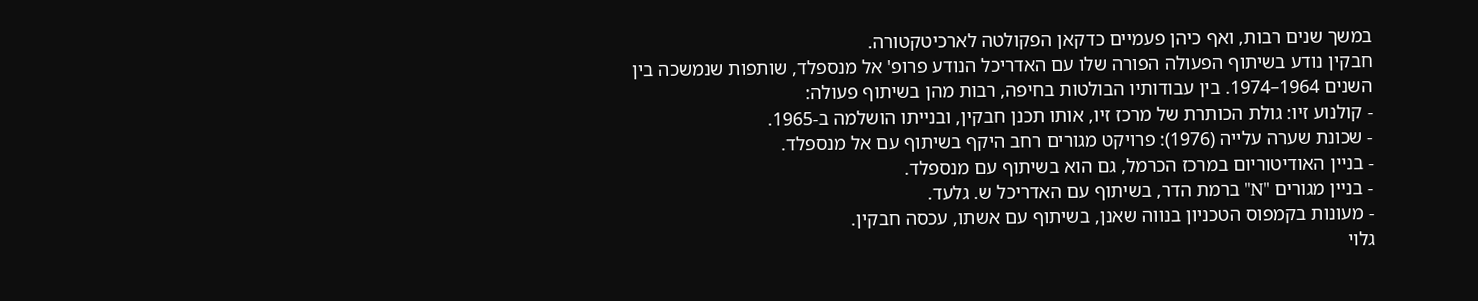במשך שנים רבות, ואף כיהן פעמיים כדקאן הפקולטה לארכיטקטורה.
חבקין נודע בשיתוף הפעולה הפורה שלו עם האדריכל הנודע פרופ' אל מנספלד, שותפות שנמשכה בין השנים 1964–1974. בין עבודותיו הבולטות בחיפה, רבות מהן בשיתוף פעולה:
- קולנוע זיו: גולת הכותרת של מרכז זיו, אותו תכנן חבקין, ובנייתו הושלמה ב-1965.
- שכונת שערה עלייה (1976): פרויקט מגורים רחב היקף בשיתוף עם אל מנספלד.
- בניין האודיטוריום במרכז הכרמל, גם הוא בשיתוף עם מנספלד.
- בניין מגורים "N" ברמת הדר, בשיתוף עם האדריכל ש. גלעד.
- מעונות בקמפוס הטכניון בנווה שאנן, בשיתוף עם אשתו, עכסה חבקין.
גלוי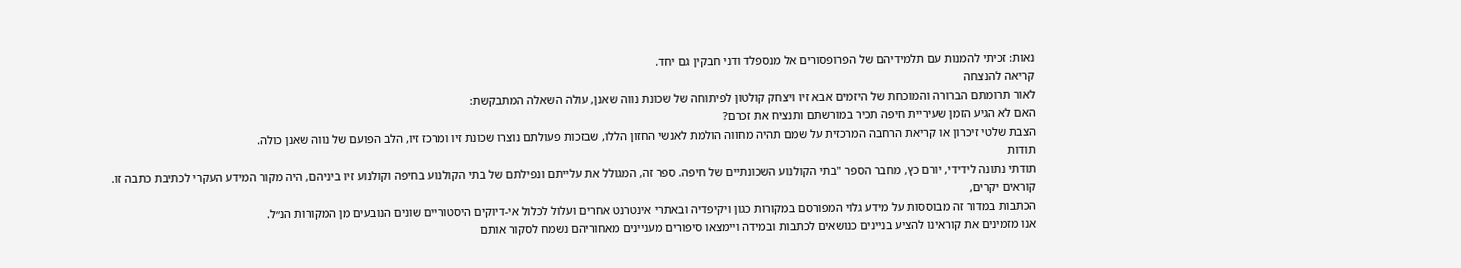נאות: זכיתי להמנות עם תלמידיהם של הפרופסורים אל מנספלד ודני חבקין גם יחד.
קריאה להנצחה
לאור תרומתם הברורה והמוכחת של היזמים אבא זיו ויצחק קולטון לפיתוחה של שכונת נווה שאנן, עולה השאלה המתבקשת:
האם לא הגיע הזמן שעיריית חיפה תכיר במורשתם ותנציח את זכרם?
הצבת שלטי זיכרון או קריאת הרחבה המרכזית על שמם תהיה מחווה הולמת לאנשי החזון הללו, שבזכות פעולתם נוצרו שכונת זיו ומרכז זיו, הלב הפועם של נווה שאנן כולה.
תודות
תודתי נתונה לידידי, יורם כץ, מחבר הספר "בתי הקולנוע השכונתיים של חיפה. ספר זה, המגולל את עלייתם ונפילתם של בתי הקולנוע בחיפה וקולנוע זיו ביניהם, היה מקור המידע העקרי לכתיבת כתבה זו.
קוראים יקרים,
הכתבות במדור זה מבוססות על מידע גלוי המפורסם במקורות כגון ויקיפדיה ובאתרי אינטרנט אחרים ועלול לכלול אי-דיוקים היסטוריים שונים הנובעים מן המקורות הנ״ל.
אנו מזמינים את קוראינו להציע בניינים כנושאים לכתבות ובמידה ויימצאו סיפורים מעניינים מאחוריהם נשמח לסקור אותם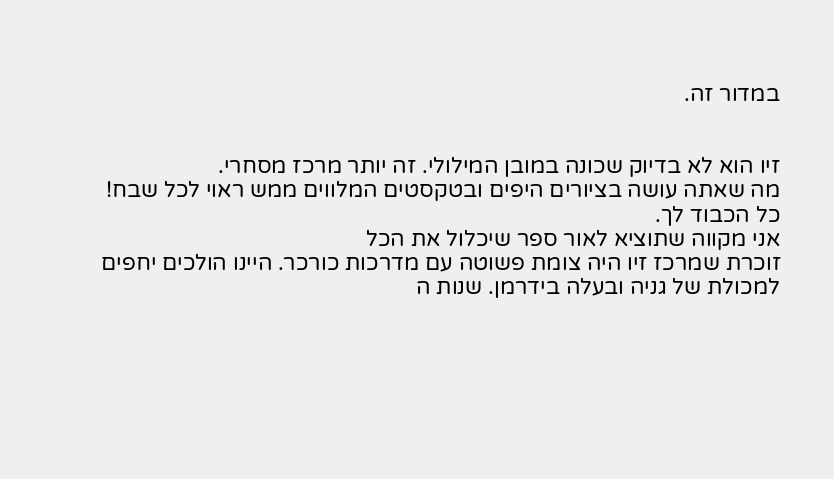במדור זה.


זיו הוא לא בדיוק שכונה במובן המילולי. זה יותר מרכז מסחרי.
מה שאתה עושה בציורים היפים ובטקסטים המלווים ממש ראוי לכל שבח! כל הכבוד לך.
אני מקווה שתוציא לאור ספר שיכלול את הכל
זוכרת שמרכז זיו היה צומת פשוטה עם מדרכות כורכר. היינו הולכים יחפים למכולת של גניה ובעלה בידרמן. שנות ה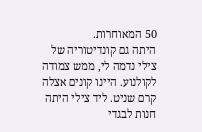50 המאוחרות.
היתה גם קונדיטוריה של צילי נדמה לי, ממש צמודה לקולנוע. היינו קונים אצלה קרם שניט. ליד צילי היתה חנות לבגדי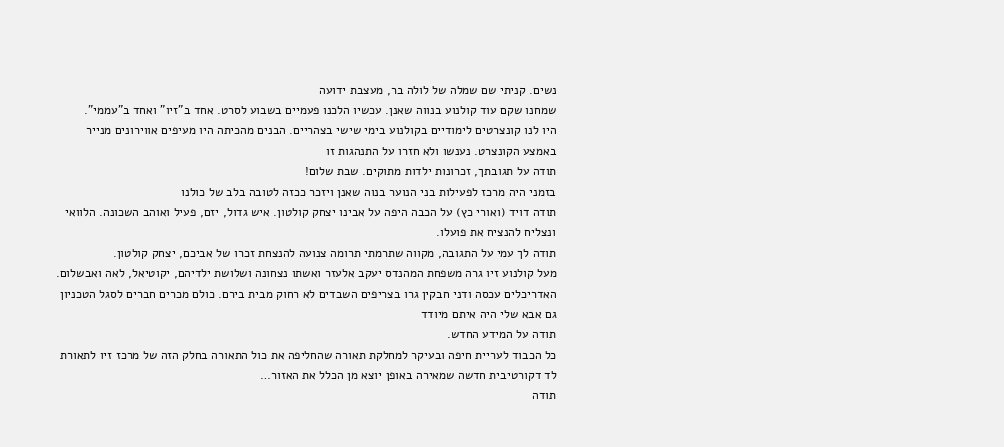נשים. קניתי שם שמלה של לולה בר, מעצבת ידועה
שמחנו שקם עוד קולנוע בנווה שאנן. עכשיו הלכנו פעמיים בשבוע לסרט. אחד ב"זיו" ואחד ב"עממי".
היו לנו קונצרטים לימודיים בקולנוע בימי שישי בצהריים. הבנים מהכיתה היו מעיפים אווירונים מנייר באמצע הקונצרט. נענשו ולא חזרו על התנהגות זו
תודה על תגובתך, זכרונות ילדות מתוקים. שבת שלום!
בזמני היה מרכז לפעילות בני הנוער בנוה שאנן ויזכר ככזה לטובה בלב של כולנו
תודה דויד (ואורי כץ) על הכבה היפה על אבינו יצחק קולטון. איש גדול, יזם, פעיל ואוהב השכונה. הלוואי ונצליח להנציח את פועלו.
תודה לך עמי על התגובה, מקווה שתרמתי תרומה צנועה להנצחת זכרו של אביכם, יצחק קולטון.
מעל קולנוע זיו גרה משפחת המהנדס יעקב אלעזר ואשתו נצחונה ושלושת ילדיהם, יקוטיאל, לאה ואבשלום. האדריכלים עכסה ודני חבקין גרו בצריפים השבדים לא רחוק מבית בירם. כולם מכרים חברים לסגל הטכניון גם אבא שלי היה איתם מיודד
תודה על המידע החדש.
כל הכבוד לעריית חיפה ובעיקר למחלקת תאורה שהחליפה את כול התאורה בחלק הזה של מרכז זיו לתאורת לד דקורטיבית חדשה שמאירה באופן יוצא מן הכלל את האזור…
תודה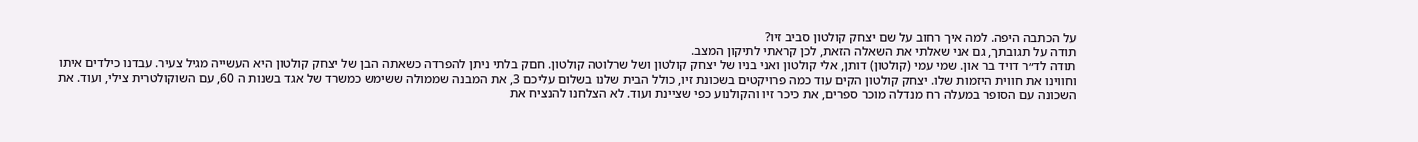על הכתבה היפה. למה איך רחוב על שם יצחק קולטון סביב זיו?
תודה על תגובתך, גם אני שאלתי את השאלה הזאת, לכן קראתי לתיקון המצב.
תודה לד״ר דויד בר און. שמי עמי (קולטון) דותן, אלי קולטון ואני בניו של יצחק קולטון ושל שרלוטה קולטון. חםק בלתי ניתן להפרדה כשאתה הבן של יצחק קולטון היא העשייה מגיל צעיר. עבדנו כילדים איתו וחווינו את חווית היזמות שלו. יצחק קולטון הקים עוד כמה פרויקטים בשכונת זיו, כולל הבית שלנו בשלום עליכם 3, את המבנה שממולה ששימש כמשרד של אגד בשנות ה 60, עם השוקולטרית צילי, ועוד. את השכונה עם הסופר במעלה רח מנדלה מוכר ספרים, את כיכר זיו והקולנוע כפי שציינת ועוד. לא הצלחנו להנציח את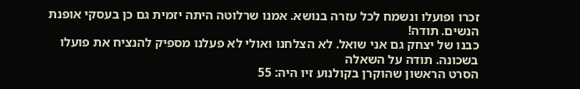זכרו ופועלו ונשמח לכל עזרה בנושא. אמנו שרלוטה היתה יזמית גם כן בעסקי אופנת הנשים. תודה!
כבנו של יצחק גם אני שואל. לא הצלחנו ואולי לא פעלנו מספיק להנציח את פועלו בשכונה. תודה על השאלה
הסרט הראשון שהוקרן בקולנוע זיו היה: 55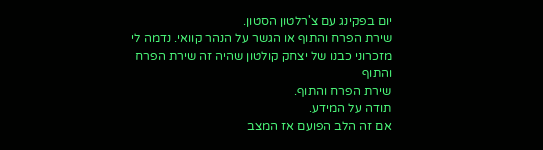יום בפקינג עם צ'רלטון הסטון.
שירת הפרח והתוף או הגשר על הנהר קוואי. נדמה לי מזכרוני כבנו של יצחק קולטון שהיה זה שירת הפרח והתוף
שירת הפרח והתוף.
תודה על המידע.
אם זה הלב הפועם אז המצב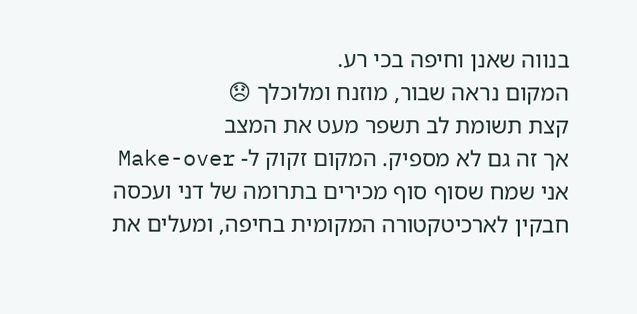בנווה שאנן וחיפה בכי רע.
המקום נראה שבור, מוזנח ומלוכלך 😞
קצת תשומת לב תשפר מעט את המצב
אך זה גם לא מספיק. המקום זקוק ל- Make-over
אני שמח שסוף סוף מכירים בתרומה של דני ועכסה חבקין לארכיטקטורה המקומית בחיפה, ומעלים את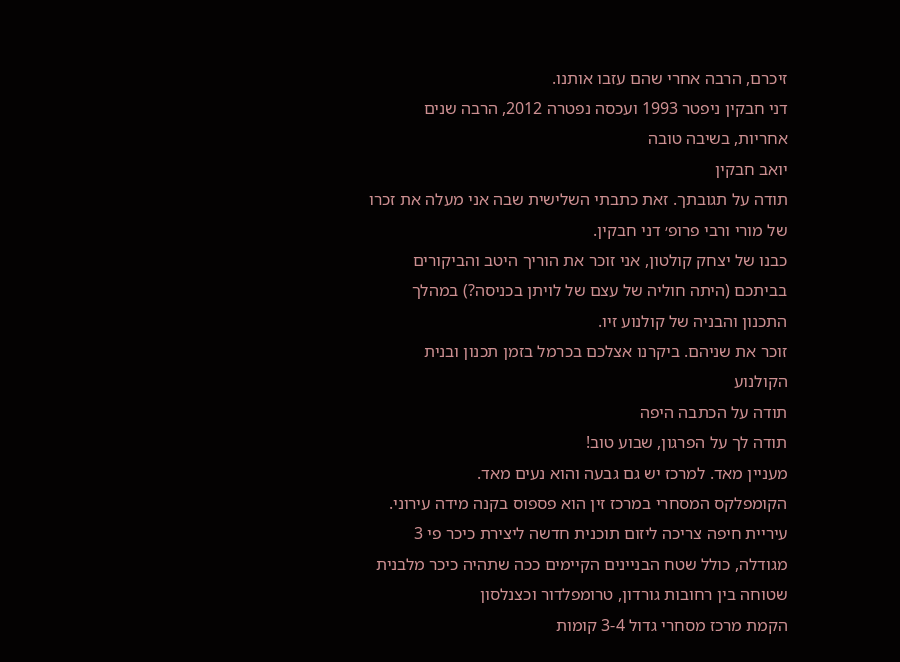זיכרם, הרבה אחרי שהם עזבו אותנו.
דני חבקין ניפטר 1993 ועכסה נפטרה 2012, הרבה שנים אחריות, בשיבה טובה
יואב חבקין
תודה על תגובתך. זאת כתבתי השלישית שבה אני מעלה את זכרו של מורי ורבי פרופ׳ דני חבקין.
כבנו של יצחק קולטון, אני זוכר את הוריך היטב והביקורים בביתכם (היתה חוליה של עצם של לויתן בכניסה?) במהלך התכנון והבניה של קולנוע זיו.
זוכר את שניהם. ביקרנו אצלכם בכרמל בזמן תכנון ובנית הקולנוע
תודה על הכתבה היפה
תודה לך על הפרגון, שבוע טוב!
מעניין מאד. למרכז יש גם גבעה והוא נעים מאד.
הקומפלקס המסחרי במרכז זין הוא פספוס בקנה מידה עירוני. עיריית חיפה צריכה ליזום תוכנית חדשה ליצירת כיכר פי 3 מגודלה, כולל שטח הבניינים הקיימים ככה שתהיה כיכר מלבנית שטוחה בין רחובות גורדון, טרומפלדור וכצנלסון
הקמת מרכז מסחרי גדול 3-4 קומות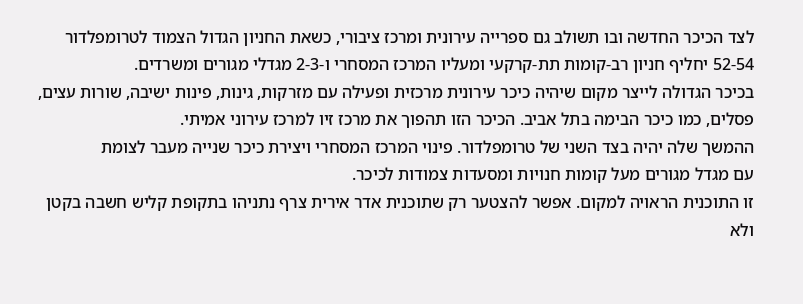לצד הכיכר החדשה ובו תשולב גם ספרייה עירונית ומרכז ציבורי, כשאת החניון הגדול הצמוד לטרומפלדור 52-54 יחליף חניון רב-קומות תת-קרקעי ומעליו המרכז המסחרי ו-2-3 מגדלי מגורים ומשרדים.
בכיכר הגדולה לייצר מקום שיהיה כיכר עירונית מרכזית ופעילה עם מזרקות, גינות, פינות ישיבה, שורות עצים, פסלים, כמו כיכר הבימה בתל אביב. הכיכר הזו תהפוך את מרכז זיו למרכז עירוני אמיתי.
ההמשך שלה יהיה בצד השני של טרומפלדור. פינוי המרכז המסחרי ויצירת כיכר שנייה מעבר לצומת
עם מגדל מגורים מעל קומות חנויות ומסעדות צמודות לכיכר.
זו התוכנית הראויה למקום. אפשר להצטער רק שתוכנית אדר אירית צרף נתניהו בתקופת קליש חשבה בקטן ולא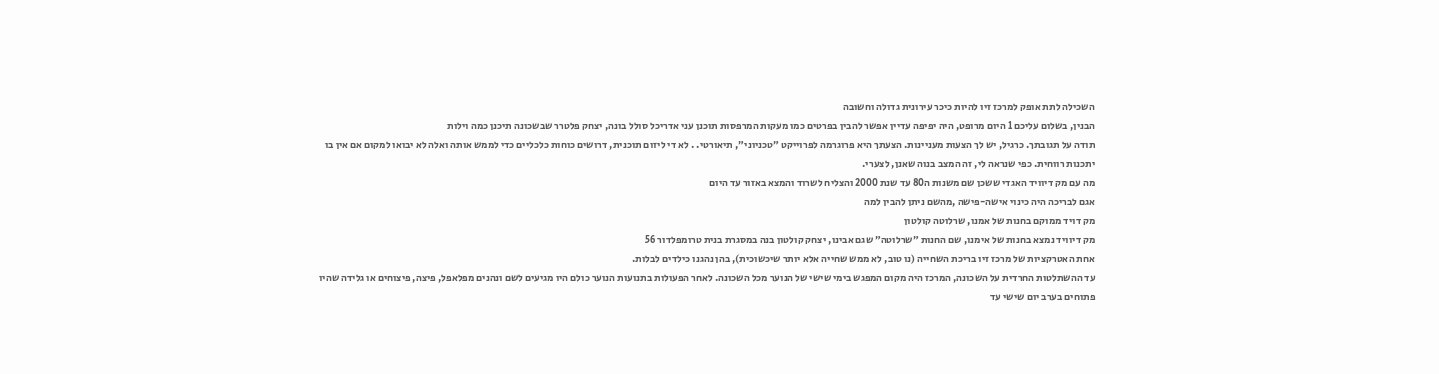השכילה לתת אופק למרכז זיו להיות כיכר עירונית גדולה וחשובה
הבנין, בשלום עליכם 1 היום מרופט, היה יפיפה עדיין אפשר להבין בפרטים כמו מעקות המרפסות תוכנן עני אדריכל סולל בונה, יצחק פלטרר שבשכונה תיכנן כמה וילות
תודה על תגובתך. כרגיל, יש לך הצעות מעניינות. הצעתך היא פרוגרמה לפרוייקט ״טכניוני״, תיאורטי. . לא די ליזום תוכנית, דרושים כוחות כלכליים כדי לממש אותה ואלה לא יבואו למקום אם אין בו יתכנות רווחית. כפי שנראה לי, זה המצב בנוה שאנן, לצערי.
מה עם מק דיוויד האגדי ששכן שם משנות ה80 עד שנת 2000 והצליח לשרוד והמצא באזור עד היום
אגם לבריכה היה כינוי אישה-פישה ,מהשם ניתן להבין למה
מק דויד ממוקם בחנות של אמנו, שרלוטה קולטון
מק דיוויד נמצא בחנות של אימנו, שם החנות ״שרלוטה״ שגם אבינו, יצחק קולטון בנה במסגרת בנית טרומפלדור 56
אחת האטרקציות של מרכז זיו בריכת השחייה (נו טוב, לא ממש שחייה אלא יותר שיכשוכית), בהן נהגנו כילדים לבלות.
עד ההשתלטות החרדית על השכונה, המרכז היה מקום המפגש בימי שישי של הנוער מכל השכונה. לאחר הפעולות בתנועות הנוער כולם היו מגיעים לשם ונהנים מפלאפל, פיצה, פיצוחים או גלידה שהיו פתוחים בערב יום שישי עד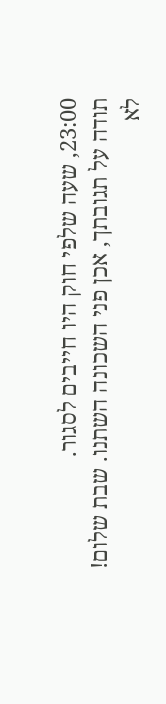23:00, שעה שלפי חוק היו חייבים לסגור.
תודה על תגובתך, אכן פני השכונה השתנו. שבת שלום!
לא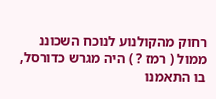רחוק מהקולנוע לנוכח השכוננ ממול ( רמז ? ) היה מגרש כדורסל, בו התאמנו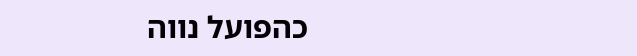כהפועל נווה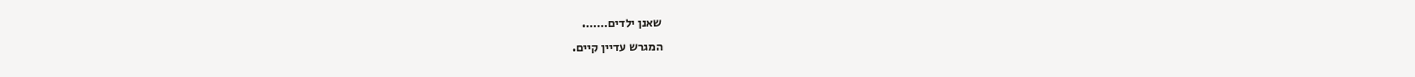שאנן ילדים…….
המגרש עדיין קיים.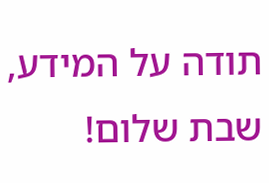תודה על המידע, שבת שלום!